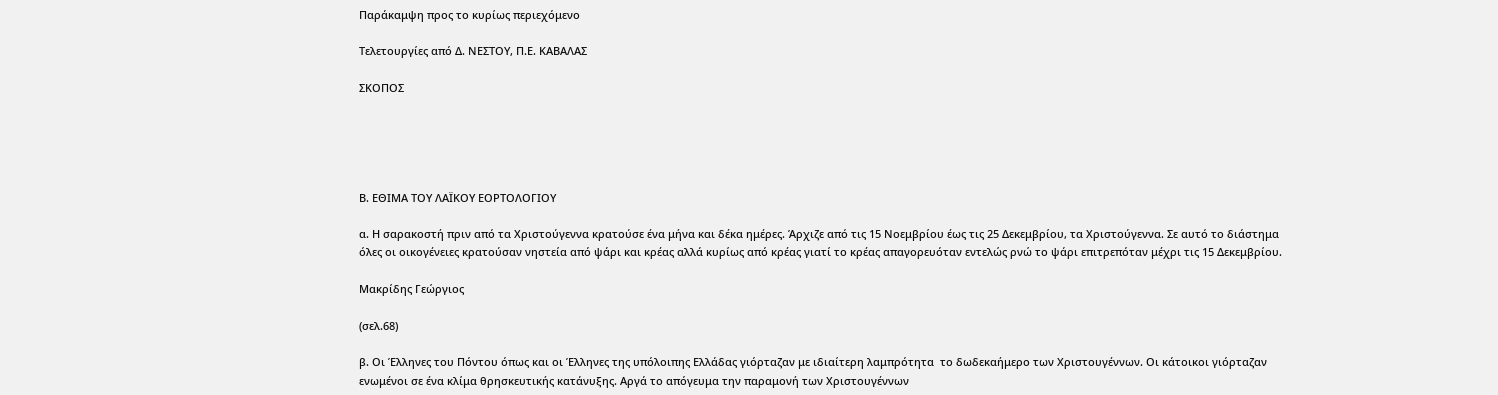Παράκαμψη προς το κυρίως περιεχόμενο

Τελετουργίες από Δ. ΝΕΣΤΟΥ, Π.Ε. ΚΑΒΑΛΑΣ

ΣΚΟΠΟΣ





Β. ΕΘΙΜΑ ΤΟΥ ΛΑΪΚΟΥ ΕΟΡΤΟΛΟΓΙΟΥ

α. Η σαρακοστή πριν από τα Χριστούγεννα κρατούσε ένα μήνα και δέκα ημέρες. Άρχιζε από τις 15 Νοεμβρίου έως τις 25 Δεκεμβρίου, τα Χριστούγεννα. Σε αυτό το διάστημα όλες οι οικογένειες κρατούσαν νηστεία από ψάρι και κρέας αλλά κυρίως από κρέας γιατί το κρέας απαγορευόταν εντελώς ρνώ το ψάρι επιτρεπόταν μέχρι τις 15 Δεκεμβρίου.

Μακρίδης Γεώργιος

(σελ.68)

β. Οι Έλληνες του Πόντου όπως και οι Έλληνες της υπόλοιπης Ελλάδας γιόρταζαν με ιδιαίτερη λαμπρότητα  το δωδεκαήμερο των Χριστουγέννων. Οι κάτοικοι γιόρταζαν ενωμένοι σε ένα κλίμα θρησκευτικής κατάνυξης. Αργά το απόγευμα την παραμονή των Χριστουγέννων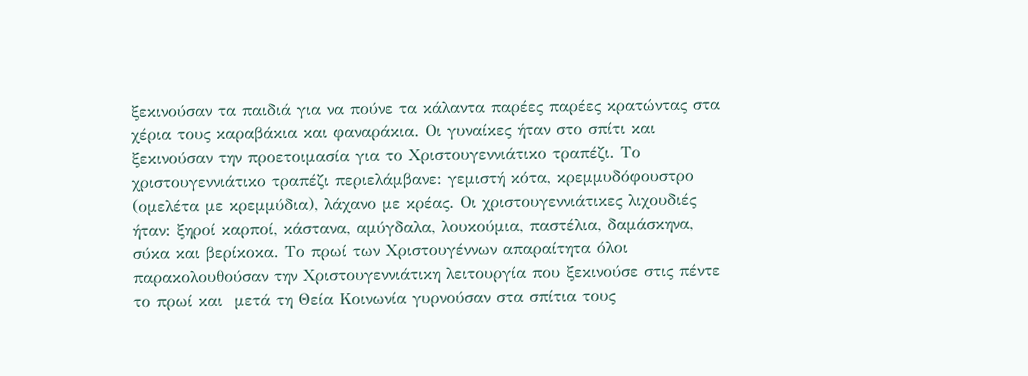ξεκινούσαν τα παιδιά για να πούνε τα κάλαντα παρέες παρέες κρατώντας στα χέρια τους καραβάκια και φαναράκια. Οι γυναίκες ήταν στο σπίτι και ξεκινούσαν την προετοιμασία για το Χριστουγεννιάτικο τραπέζι. Το χριστουγεννιάτικο τραπέζι περιελάμβανε: γεμιστή κότα, κρεμμυδόφουστρο (ομελέτα με κρεμμύδια), λάχανο με κρέας. Οι χριστουγεννιάτικες λιχουδιές ήταν: ξηροί καρποί, κάστανα, αμύγδαλα, λουκούμια, παστέλια, δαμάσκηνα, σύκα και βερίκοκα. Το πρωί των Χριστουγέννων απαραίτητα όλοι παρακολουθούσαν την Χριστουγεννιάτικη λειτουργία που ξεκινούσε στις πέντε το πρωί και  μετά τη Θεία Κοινωνία γυρνούσαν στα σπίτια τους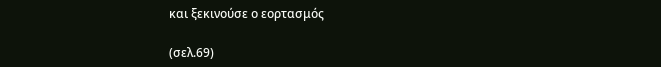και ξεκινούσε ο εορτασμός

(σελ.69)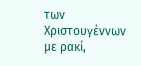των Χριστουγέννων με ρακί,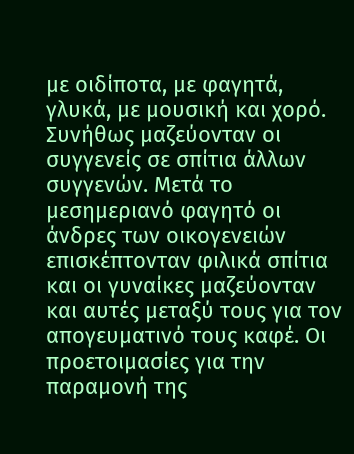με οιδίποτα, με φαγητά, γλυκά, με μουσική και χορό. Συνήθως μαζεύονταν οι συγγενείς σε σπίτια άλλων συγγενών. Μετά το μεσημεριανό φαγητό οι άνδρες των οικογενειών επισκέπτονταν φιλικά σπίτια και οι γυναίκες μαζεύονταν και αυτές μεταξύ τους για τον απογευματινό τους καφέ. Οι προετοιμασίες για την παραμονή της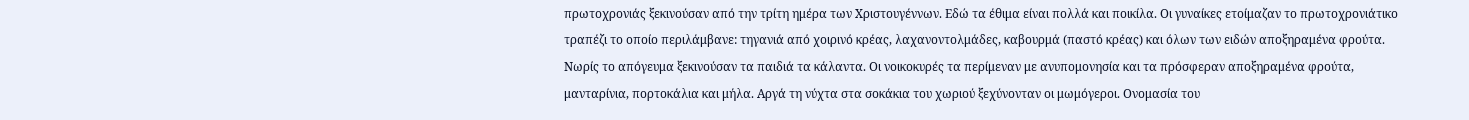πρωτοχρονιάς ξεκινούσαν από την τρίτη ημέρα των Χριστουγέννων. Εδώ τα έθιμα είναι πολλά και ποικίλα. Οι γυναίκες ετοίμαζαν το πρωτοχρονιάτικο τραπέζι το οποίο περιλάμβανε: τηγανιά από χοιρινό κρέας, λαχανοντολμάδες, καβουρμά (παστό κρέας) και όλων των ειδών αποξηραμένα φρούτα. Νωρίς το απόγευμα ξεκινούσαν τα παιδιά τα κάλαντα. Οι νοικοκυρές τα περίμεναν με ανυπομονησία και τα πρόσφεραν αποξηραμένα φρούτα, μανταρίνια, πορτοκάλια και μήλα. Αργά τη νύχτα στα σοκάκια του χωριού ξεχύνονταν οι μωμόγεροι. Ονομασία του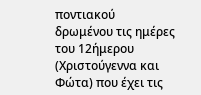ποντιακού δρωμένου τις ημέρες του 12ήμερου (Χριστούγεννα και Φώτα) που έχει τις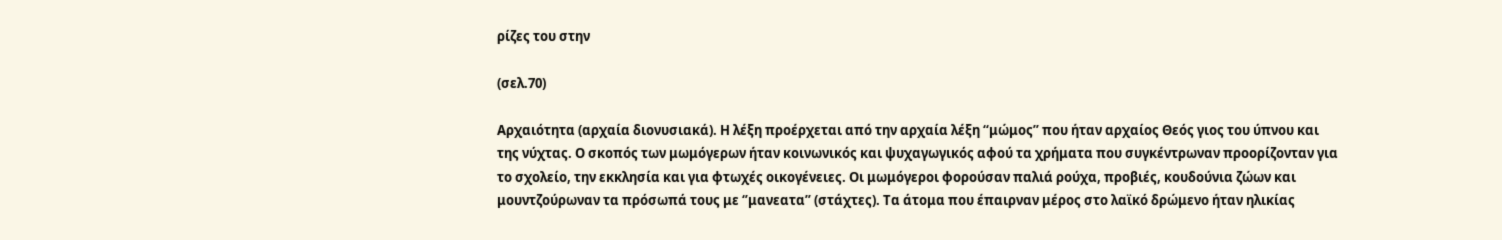ρίζες του στην

(σελ.70)

Αρχαιότητα (αρχαία διονυσιακά). Η λέξη προέρχεται από την αρχαία λέξη ‘‘μώμος’’ που ήταν αρχαίος Θεός γιος του ύπνου και της νύχτας. Ο σκοπός των μωμόγερων ήταν κοινωνικός και ψυχαγωγικός αφού τα χρήματα που συγκέντρωναν προορίζονταν για το σχολείο, την εκκλησία και για φτωχές οικογένειες. Οι μωμόγεροι φορούσαν παλιά ρούχα, προβιές, κουδούνια ζώων και μουντζούρωναν τα πρόσωπά τους με ‘’μανεατα’’ (στάχτες). Τα άτομα που έπαιρναν μέρος στο λαϊκό δρώμενο ήταν ηλικίας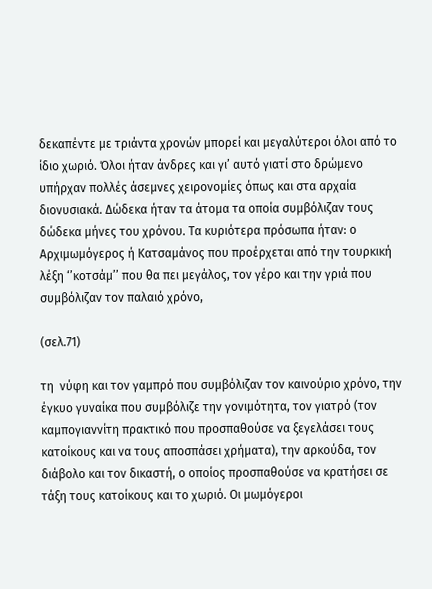δεκαπέντε με τριάντα χρονών μπορεί και μεγαλύτεροι όλοι από το ίδιο χωριό. Όλοι ήταν άνδρες και γι’ αυτό γιατί στο δρώμενο υπήρχαν πολλές άσεμνες χειρονομίες όπως και στα αρχαία διονυσιακά. Δώδεκα ήταν τα άτομα τα οποία συμβόλιζαν τους δώδεκα μήνες του χρόνου. Τα κυριότερα πρόσωπα ήταν: ο Αρχιμωμόγερος ή Κατσαμάνος που προέρχεται από την τουρκική λέξη ‘’κοτσάμ’’ που θα πει μεγάλος, τον γέρο και την γριά που συμβόλιζαν τον παλαιό χρόνο,

(σελ.71)

τη  νύφη και τον γαμπρό που συμβόλιζαν τον καινούριο χρόνο, την έγκυο γυναίκα που συμβόλιζε την γονιμότητα, τον γιατρό (τον καμπογιαννίτη πρακτικό που προσπαθούσε να ξεγελάσει τους κατοίκους και να τους αποσπάσει χρήματα), την αρκούδα, τον διάβολο και τον δικαστή, ο οποίος προσπαθούσε να κρατήσει σε τάξη τους κατοίκους και το χωριό. Οι μωμόγεροι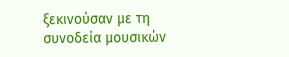ξεκινούσαν με τη συνοδεία μουσικών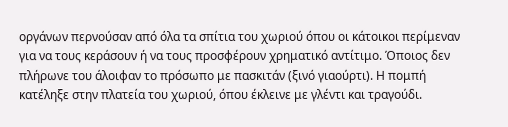οργάνων περνούσαν από όλα τα σπίτια του χωριού όπου οι κάτοικοι περίμεναν για να τους κεράσουν ή να τους προσφέρουν χρηματικό αντίτιμο. Όποιος δεν πλήρωνε του άλοιφαν το πρόσωπο με πασκιτάν (ξινό γιαούρτι). Η πομπή κατέληξε στην πλατεία του χωριού, όπου έκλεινε με γλέντι και τραγούδι.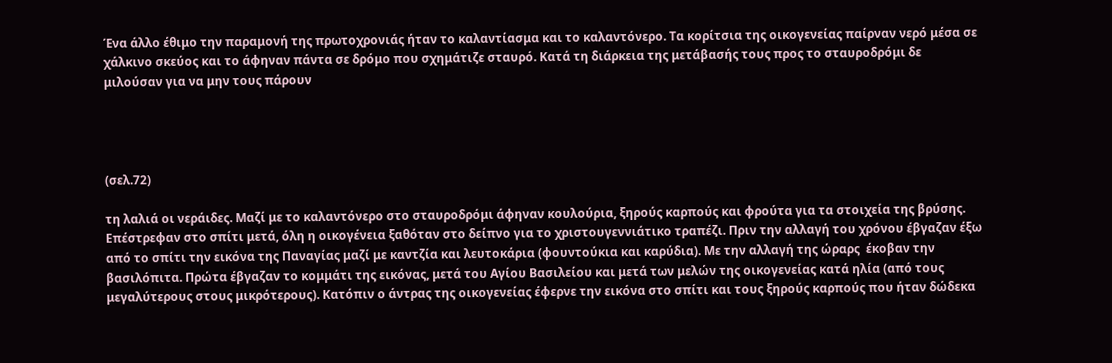Ένα άλλο έθιμο την παραμονή της πρωτοχρονιάς ήταν το καλαντίασμα και το καλαντόνερο. Τα κορίτσια της οικογενείας παίρναν νερό μέσα σε χάλκινο σκεύος και το άφηναν πάντα σε δρόμο που σχημάτιζε σταυρό. Κατά τη διάρκεια της μετάβασής τους προς το σταυροδρόμι δε μιλούσαν για να μην τους πάρουν




(σελ.72)

τη λαλιά οι νεράιδες. Μαζί με το καλαντόνερο στο σταυροδρόμι άφηναν κουλούρια, ξηρούς καρπούς και φρούτα για τα στοιχεία της βρύσης. Επέστρεφαν στο σπίτι μετά, όλη η οικογένεια ξαθόταν στο δείπνο για το χριστουγεννιάτικο τραπέζι. Πριν την αλλαγή του χρόνου έβγαζαν έξω από το σπίτι την εικόνα της Παναγίας μαζί με καντζία και λευτοκάρια (φουντούκια και καρύδια). Με την αλλαγή της ώραρς  έκοβαν την βασιλόπιτα. Πρώτα έβγαζαν το κομμάτι της εικόνας, μετά του Αγίου Βασιλείου και μετά των μελών της οικογενείας κατά ηλία (από τους μεγαλύτερους στους μικρότερους). Κατόπιν ο άντρας της οικογενείας έφερνε την εικόνα στο σπίτι και τους ξηρούς καρπούς που ήταν δώδεκα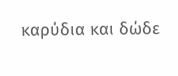καρύδια και δώδε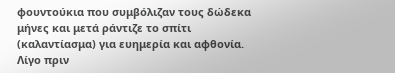φουντούκια που συμβόλιζαν τους δώδεκα μήνες και μετά ράντιζε το σπίτι (καλαντίασμα) για ευημερία και αφθονία. Λίγο πριν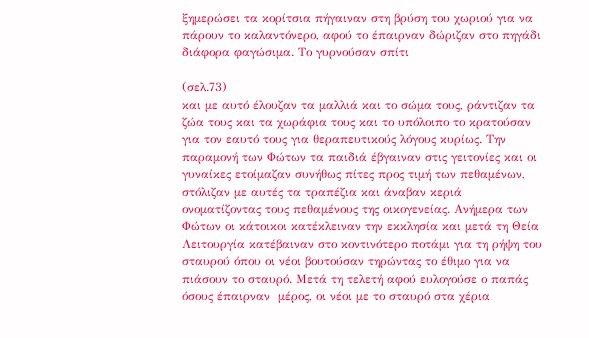ξημερώσει τα κορίτσια πήγαιναν στη βρύση του χωριού για να πάρουν το καλαντόνερο, αφού το έπαιρναν δώριζαν στο πηγάδι διάφορα φαγώσιμα. Το γυρνούσαν σπίτι

(σελ.73)
και με αυτό έλουζαν τα μαλλιά και το σώμα τους, ράντιζαν τα ζώα τους και τα χωράφια τους και το υπόλοιπο το κρατούσαν για τον εαυτό τους για θεραπευτικούς λόγους κυρίως. Την παραμονή των Φώτων τα παιδιά έβγαιναν στις γειτονίες και οι γυναίκες ετοίμαζαν συνήθως πίτες προς τιμή των πεθαμένων, στόλιζαν με αυτές τα τραπέζια και άναβαν κεριά ονοματίζοντας τους πεθαμένους της οικογενείας. Ανήμερα των Φώτων οι κάτοικοι κατέκλειναν την εκκλησία και μετά τη Θεία Λειτουργία κατέβαιναν στο κοντινότερο ποτάμι για τη ρήψη του σταυρού όπου οι νέοι βουτούσαν τηρώντας το έθιμο για να πιάσουν το σταυρό. Μετά τη τελετή αφού ευλογούσε ο παπάς όσους έπαιρναν  μέρος, οι νέοι με το σταυρό στα χέρια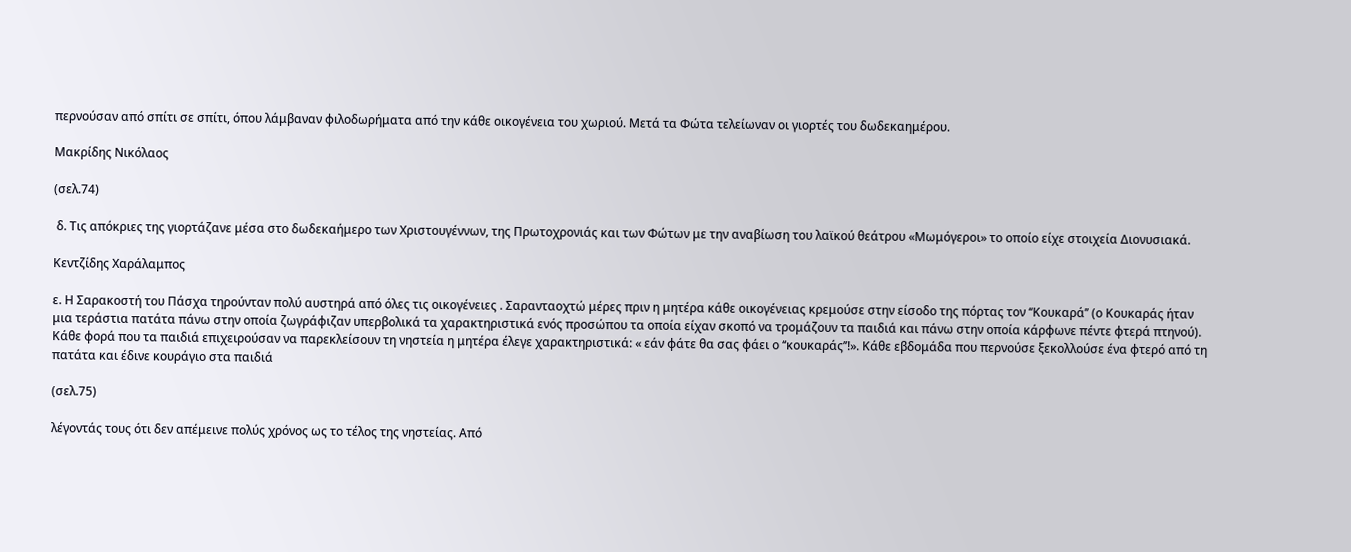περνούσαν από σπίτι σε σπίτι, όπου λάμβαναν φιλοδωρήματα από την κάθε οικογένεια του χωριού. Μετά τα Φώτα τελείωναν οι γιορτές του δωδεκαημέρου.

Μακρίδης Νικόλαος

(σελ.74)

 δ. Τις απόκριες της γιορτάζανε μέσα στο δωδεκαήμερο των Χριστουγέννων, της Πρωτοχρονιάς και των Φώτων με την αναβίωση του λαϊκού θεάτρου «Μωμόγεροι» το οποίο είχε στοιχεία Διονυσιακά.

Κεντζίδης Χαράλαμπος

ε. Η Σαρακοστή του Πάσχα τηρούνταν πολύ αυστηρά από όλες τις οικογένειες . Σαρανταοχτώ μέρες πριν η μητέρα κάθε οικογένειας κρεμούσε στην είσοδο της πόρτας τον ‘‘Κουκαρά’’ (ο Κουκαράς ήταν μια τεράστια πατάτα πάνω στην οποία ζωγράφιζαν υπερβολικά τα χαρακτηριστικά ενός προσώπου τα οποία είχαν σκοπό να τρομάζουν τα παιδιά και πάνω στην οποία κάρφωνε πέντε φτερά πτηνού). Κάθε φορά που τα παιδιά επιχειρούσαν να παρεκλείσουν τη νηστεία η μητέρα έλεγε χαρακτηριστικά: « εάν φάτε θα σας φάει ο ‘‘κουκαράς’’!». Κάθε εβδομάδα που περνούσε ξεκολλούσε ένα φτερό από τη πατάτα και έδινε κουράγιο στα παιδιά

(σελ.75)

λέγοντάς τους ότι δεν απέμεινε πολύς χρόνος ως το τέλος της νηστείας. Από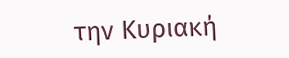την Κυριακή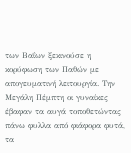των Βαΐων ξεκινούσε η κορύφωση των Παθών με απογευματινή λειτουργία. Την Μεγάλη Πέμπτη οι γυναίκες έβαφαν τα αυγά τοποθετώντας πάνω φυλλα από φιάφορα φυτά, τα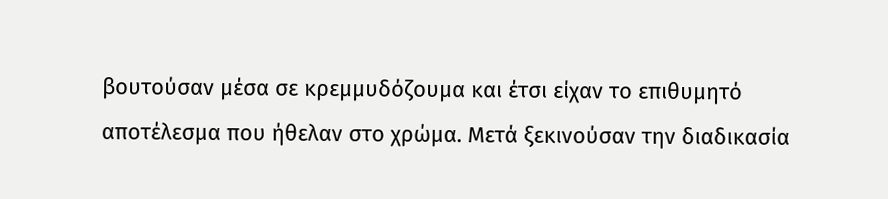βουτούσαν μέσα σε κρεμμυδόζουμα και έτσι είχαν το επιθυμητό αποτέλεσμα που ήθελαν στο χρώμα. Μετά ξεκινούσαν την διαδικασία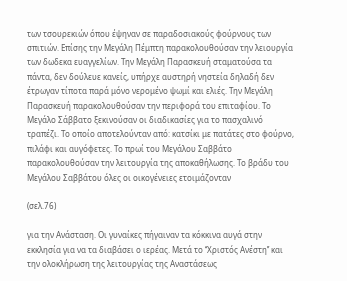των τσουρεκιών όπου έψηναν σε παραδοσιακούς φούρνους των σπιτιών. Επίσης την Μεγάλη Πέμπτη παρακολουθούσαν την λειουργία των δωδεκα ευαγγελίων. Την Μεγάλη Παρασκευή σταματούσα τα πάντα, δεν δούλευε κανείς, υπήρχε αυστηρή νηστεία δηλαδή δεν έτρωγαν τίποτα παρά μόνο νερομένο ψωμί και ελιές. Την Μεγάλη Παρασκευή παρακολουθούσαν την περιφορά του επιταφίου. Το Μεγάλο Σάββατο ξεκινούσαν οι διαδικασίες για το πασχαλινό τραπέζι. Το οποίο αποτελούνταν από: κατσίκι με πατάτες στο φούρνο, πιλάφι και αυγόφετες. Το πρωί του Μεγάλου Σαββάτο παρακολουθούσαν την λειτουργία της αποκαθήλωσης. Το βράδυ του Μεγάλου Σαββάτου όλες οι οικογένειες ετοιμάζονταν

(σελ.76)

για την Ανάσταση. Οι γυναίκες πήγαιναν τα κόκκινα αυγά στην εκκλησία για να τα διαβάσει ο ιερέας. Μετά το ‘‘Χριστός Ανέστη’’ και την ολοκλήρωση της λειτουργίας της Αναστάσεως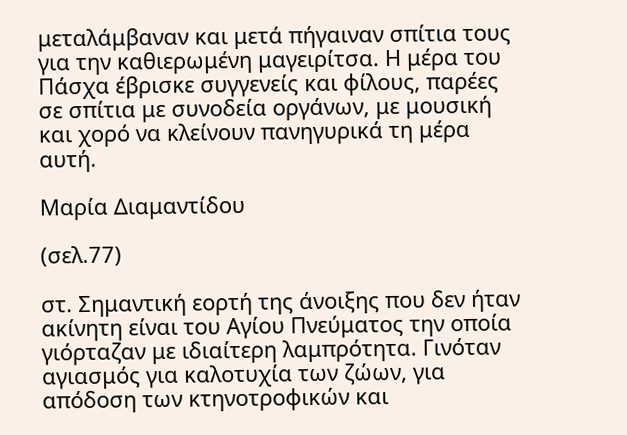μεταλάμβαναν και μετά πήγαιναν σπίτια τους για την καθιερωμένη μαγειρίτσα. Η μέρα του Πάσχα έβρισκε συγγενείς και φίλους, παρέες σε σπίτια με συνοδεία οργάνων, με μουσική και χορό να κλείνουν πανηγυρικά τη μέρα αυτή.

Μαρία Διαμαντίδου

(σελ.77)

στ. Σημαντική εορτή της άνοιξης που δεν ήταν ακίνητη είναι του Αγίου Πνεύματος την οποία γιόρταζαν με ιδιαίτερη λαμπρότητα. Γινόταν αγιασμός για καλοτυχία των ζώων, για απόδοση των κτηνοτροφικών και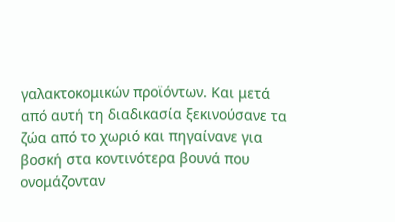γαλακτοκομικών προϊόντων. Και μετά από αυτή τη διαδικασία ξεκινούσανε τα ζώα από το χωριό και πηγαίνανε για βοσκή στα κοντινότερα βουνά που ονομάζονταν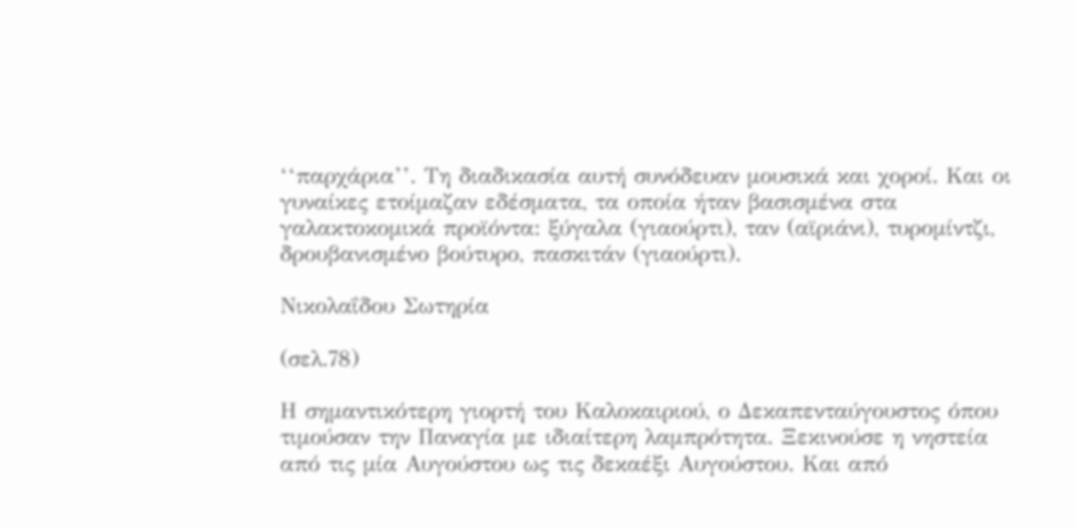‘‘παρχάρια’’. Τη διαδικασία αυτή συνόδευαν μουσικά και χοροί. Και οι γυναίκες ετοίμαζαν εδέσματα, τα οποία ήταν βασισμένα στα γαλακτοκομικά προϊόντα: ξύγαλα (γιαούρτι), ταν (αϊριάνι), τυρομίντζι, δρουβανισμένο βούτυρο, πασκιτάν (γιαούρτι).

Νικολαΐδου Σωτηρία

(σελ.78)

Η σημαντικότερη γιορτή του Καλοκαιριού, ο Δεκαπενταύγουστος όπου τιμούσαν την Παναγία με ιδιαίτερη λαμπρότητα. Ξεκινούσε η νηστεία από τις μία Αυγούστου ως τις δεκαέξι Αυγούστου. Και από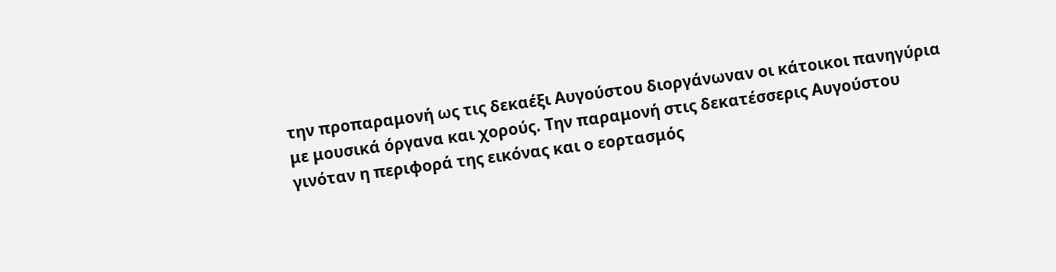την προπαραμονή ως τις δεκαέξι Αυγούστου διοργάνωναν οι κάτοικοι πανηγύρια με μουσικά όργανα και χορούς. Την παραμονή στις δεκατέσσερις Αυγούστου γινόταν η περιφορά της εικόνας και ο εορτασμός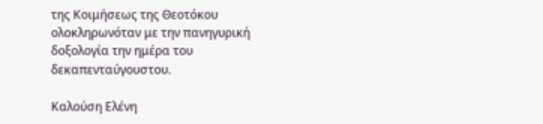της Κοιμήσεως της Θεοτόκου ολοκληρωνόταν με την πανηγυρική δοξολογία την ημέρα του δεκαπενταύγουστου.

Καλούση Ελένη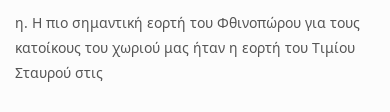η. Η πιο σημαντική εορτή του Φθινοπώρου για τους κατοίκους του χωριού μας ήταν η εορτή του Τιμίου Σταυρού στις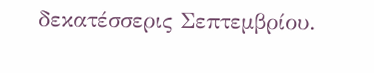δεκατέσσερις Σεπτεμβρίου.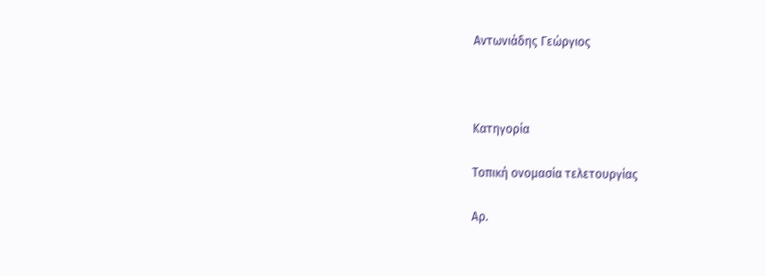Αντωνιάδης Γεώργιος



Κατηγορία

Τοπική ονομασία τελετουργίας

Αρ.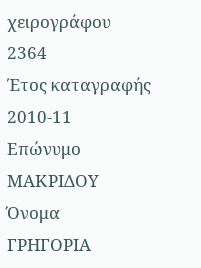χειρογράφου
2364
Έτος καταγραφής
2010-11
Επώνυμο
ΜΑΚΡΙΔΟΥ
Όνομα
ΓΡΗΓΟΡΙΑ